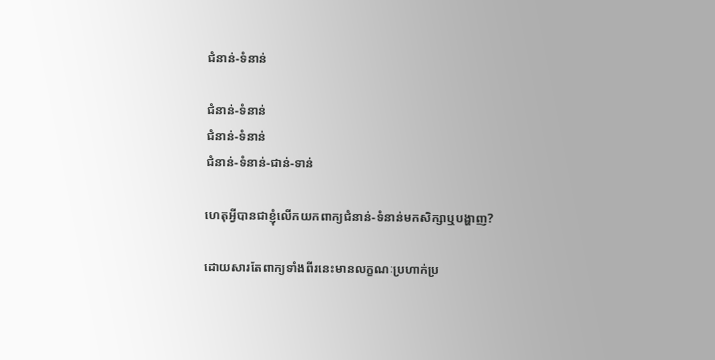ជំនាន់-ទំនាន់

ជំនាន់-ទំនាន់
ជំនាន់-ទំនាន់
ជំនាន់-ទំនាន់-ជាន់-ទាន់

ហេតុអ្វីបានជាខ្ញុំលើកយកពាក្យជំនាន់-ទំនាន់មកសិក្សាឬបង្ហាញ?

ដោយសារតែពាក្យទាំងពីរនេះមានលក្ខណៈប្រហាក់ប្រ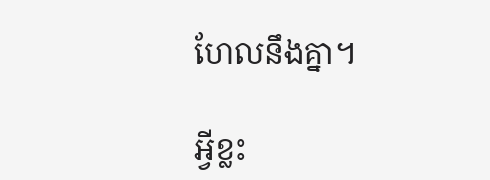ហែលនឹងគ្នា។

អ្វីខ្លះ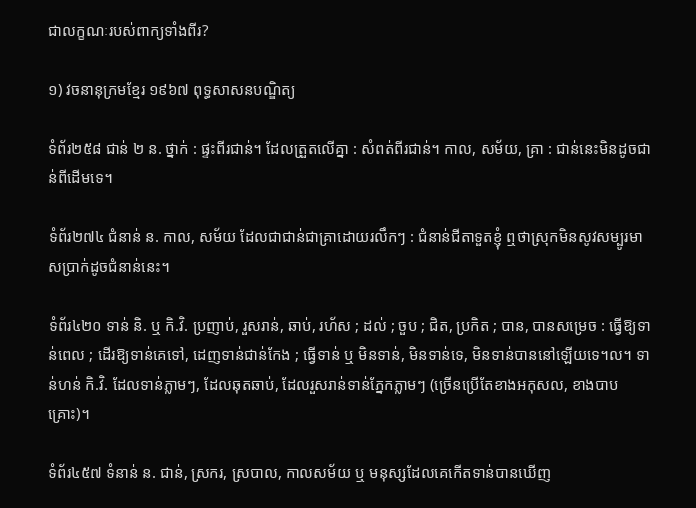ជាលក្ខណៈរបស់ពាក្យទាំងពីរ?

១) វចនានុក្រមខ្មែរ ១៩៦៧ ពុទ្ធសាសនបណ្ឌិត្យ

ទំព័រ២៥៨ ជាន់ ២ ន. ថ្នាក់ : ផ្ទះពីរជាន់។ ដែលត្រួតលើគ្នា : សំពត់ពីរជាន់។ កាល, សម័យ, គ្រា : ជាន់នេះមិនដូចជាន់ពីដើមទេ។

ទំព័រ២៧៤ ជំនាន់ ន. កាល, សម័យ ដែលជាជាន់ជាគ្រាដោយរលឹកៗ : ជំនាន់ជីតាទួតខ្ញុំ ឮថាស្រុកមិនសូវសម្បូរមាសប្រាក់ដូចជំនាន់នេះ។

ទំព័រ៤២០ ទាន់ និ. ឬ កិ.វិ. ប្រញាប់, រួសរាន់, ឆាប់, រហ័ស ; ដល់ ; ចួប ; ជិត, ប្រកិត ; បាន, បានសម្រេច : ធ្វើឱ្យទាន់ពេល ; ដើរឱ្យទាន់គេទៅ, ដេញទាន់ជាន់កែង ; ធ្វើទាន់ ឬ មិនទាន់, មិនទាន់ទេ, មិនទាន់បាននៅឡើយទេ។ល។ ទាន់ហន់ កិ.វិ. ដែលទាន់ភ្លាមៗ, ដែលឆុតឆាប់, ដែលរួសរាន់ទាន់ភ្នែកភ្លាមៗ (ច្រើនប្រើតែខាងអកុសល, ខាងបាបគ្រោះ)។

ទំព័រ៤៥៧ ទំនាន់ ន. ជាន់, ស្រករ, ស្របាល, កាលសម័យ ឬ មនុស្សដែលគេកើតទាន់បានឃើញ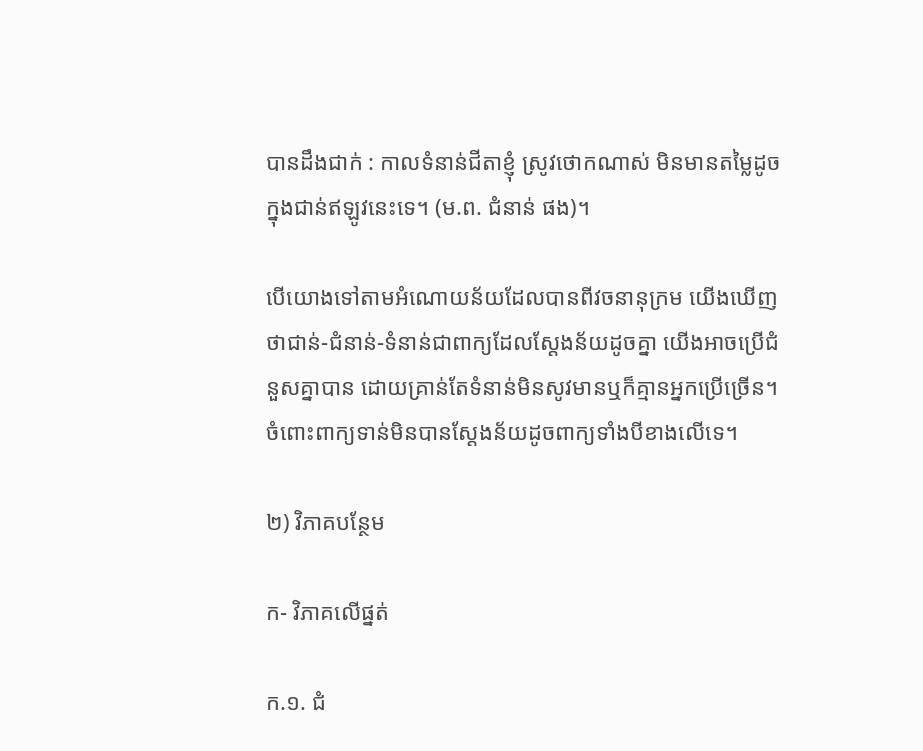បានដឹងជាក់ : កាលទំនាន់ជីតាខ្ញុំ ស្រូវថោកណាស់ មិនមានតម្លៃដូចក្នុងជាន់ឥឡូវនេះទេ។ (ម.ព. ជំនាន់ ផង)។

បើយោងទៅតាមអំណោយន័យដែលបានពីវចនានុក្រម យើងឃើញថាជាន់-ជំនាន់-ទំនាន់ជាពាក្យដែលស្ដែងន័យដូចគ្នា យើងអាចប្រើជំនួសគ្នាបាន ដោយគ្រាន់តែទំនាន់មិនសូវមានឬក៏គ្មានអ្នកប្រើច្រើន។ ចំពោះពាក្យទាន់មិនបានស្ដែងន័យដូចពាក្យទាំងបីខាងលើទេ។

២) វិភាគបន្ថែម

ក- វិភាគលើផ្នត់

ក.១. ជំ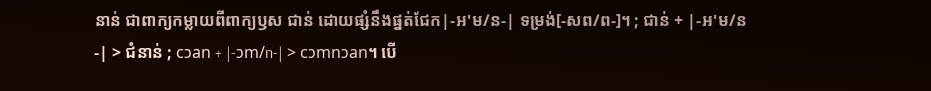នាន់ ជាពាក្យកម្លាយពីពាក្យឫស ជាន់ ដោយផ្សំនឹងផ្នត់ជែក|-អ'ម/ន-| ទម្រង់[-សព/ព-]។ ; ជាន់ + |-អ'ម/ន-| > ជំនាន់ ; cɔan + |-ɔm/n-| > cɔmnɔan។ បើ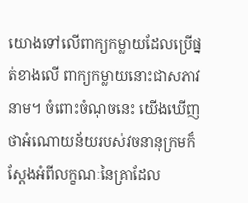យោងទៅលើពាក្យកម្លាយដែលប្រើផ្នត់ខាងលើ ពាក្យកម្លាយនោះជាសភាវនាម។ ចំពោះចំណុចនេះ យើងឃើញថាអំណោយន័យរបស់វចនានុក្រមក៏ស្ដែងអំពីលក្ខណៈនៃគ្រាដែល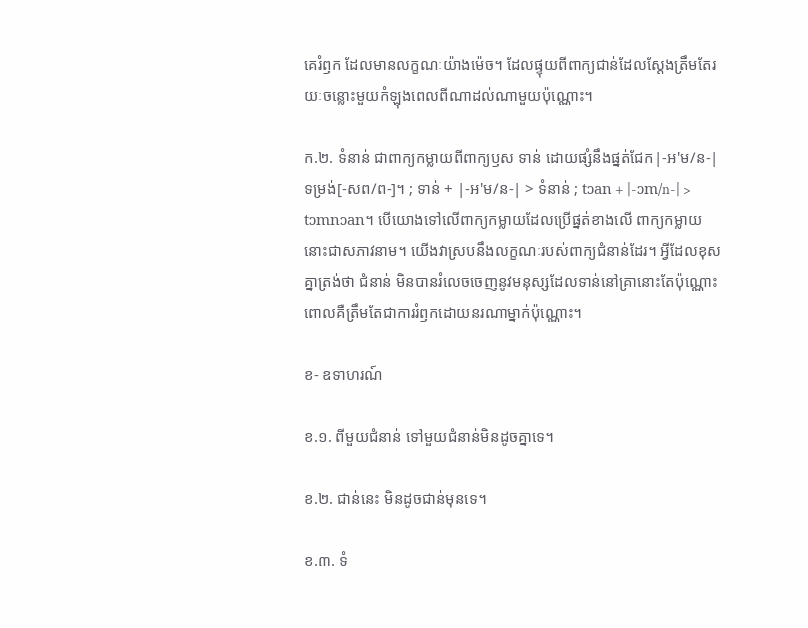គេរំឭក ដែលមានលក្ខណៈយ៉ាងម៉េច។ ដែលផ្ទុយពីពាក្យជាន់ដែលស្ដែងត្រឹមតែរយៈចន្លោះមួយកំឡុងពេលពីណាដល់ណាមួយប៉ុណ្ណោះ។

ក.២. ទំនាន់ ជាពាក្យកម្លាយពីពាក្យឫស ទាន់ ដោយផ្សំនឹងផ្នត់ជែក|-អ'ម/ន-| ទម្រង់[-សព/ព-]។ ; ទាន់ + |-អ'ម/ន-| > ទំនាន់ ; tɔan + |-ɔm/n-| > tɔmnɔan។ បើយោងទៅលើពាក្យកម្លាយដែលប្រើផ្នត់ខាងលើ ពាក្យកម្លាយនោះជាសភាវនាម។ យើងវាស្របនឹងលក្ខណៈរបស់ពាក្យជំនាន់ដែរ។ អ្វីដែលខុសគ្នាត្រង់ថា ជំនាន់ មិនបានរំលេចចេញនូវមនុស្សដែលទាន់នៅគ្រានោះតែប៉ុណ្ណោះ ពោលគឺត្រឹមតែជាការរំឭកដោយនរណាម្នាក់ប៉ុណ្ណោះ។

ខ- ឧទាហរណ៍

ខ.១. ពីមួយជំនាន់ ទៅមួយជំនាន់មិនដូចគ្នាទេ។

ខ.២. ជាន់នេះ មិនដូចជាន់មុនទេ។

ខ.៣. ទំ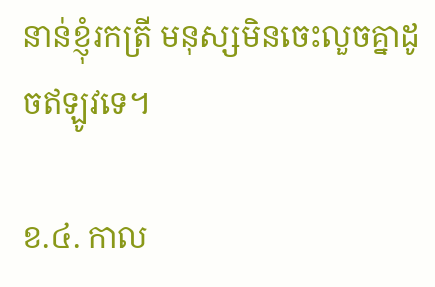នាន់ខ្ញុំរកត្រី មនុស្សមិនចេះលួចគ្នាដូចឥឡូវទេ។

ខ.៤. កាល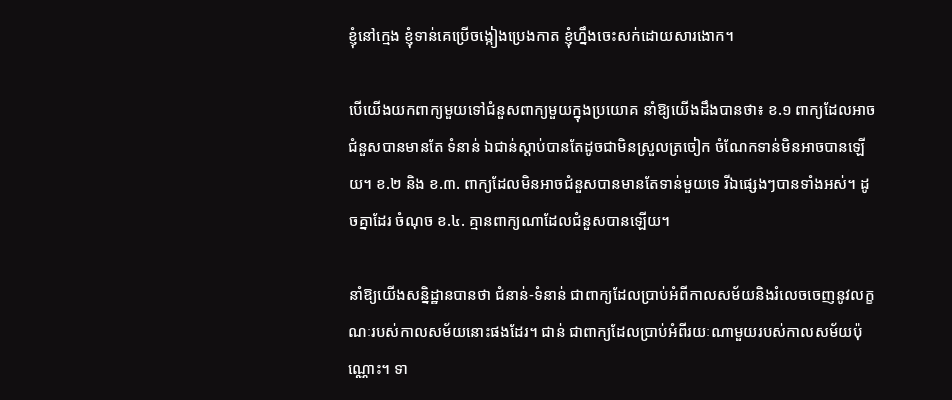ខ្ញុំនៅក្មេង ខ្ញុំទាន់គេប្រើចង្កៀងប្រេងកាត ខ្ញុំហ្នឹងចេះសក់ដោយសារងោក។

បើយើងយកពាក្យមួយទៅជំនួសពាក្យមួយក្នុងប្រយោគ នាំឱ្យយើងដឹងបានថា៖ ខ.១ ពាក្យដែលអាចជំនួសបានមានតែ ទំនាន់ ឯជាន់ស្ដាប់បានតែដូចជាមិនស្រួលត្រចៀក ចំណែកទាន់មិនអាចបានឡើយ។ ខ.២ និង ខ.៣. ពាក្យដែលមិនអាចជំនួសបានមានតែទាន់មួយទេ រីឯផ្សេងៗបានទាំងអស់។ ដូចគ្នាដែរ ចំណុច ខ.៤. គ្មានពាក្យណាដែលជំនួសបានឡើយ។

នាំឱ្យយើងសន្និដ្ឋានបានថា ជំនាន់-ទំនាន់ ជាពាក្យដែលប្រាប់អំពីកាលសម័យនិងរំលេចចេញនូវលក្ខណៈរបស់កាលសម័យនោះផងដែរ។ ជាន់ ជាពាក្យដែលប្រាប់អំពីរយៈណាមួយរបស់កាលសម័យប៉ុណ្ណោះ។ ទា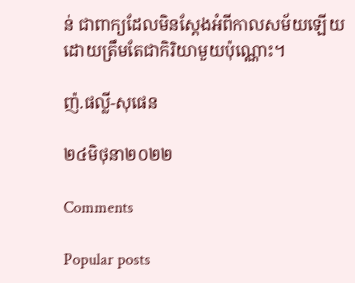ន់ ជាពាក្យដែលមិនស្ដែងអំពីកាលសម័យឡើយ ដោយត្រឹមតែជាកិរិយាមួយប៉ុណ្ណោះ។

ញ៉.ផល្លី-សុផេន

២៤មិថុនា២០២២

Comments

Popular posts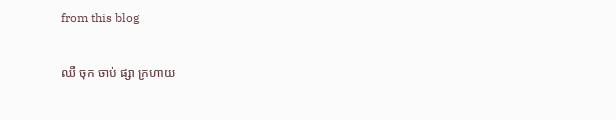from this blog

ឈឺ ចុក ចាប់ ផ្សា ក្រហាយ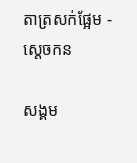តាត្រសក់ផ្អែម - ស្ដេចកន

សង្គម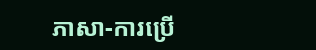ភាសា-ការប្រើ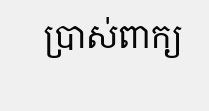ប្រាស់ពាក្យ